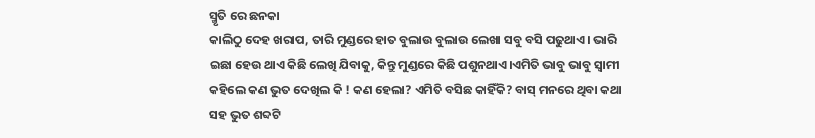ସ୍ମୃତି ରେ ଛନକା
କାଲିଠୁ ଦେହ ଖରାପ, ତାରି ମୁଣ୍ଡରେ ହାତ ବୁଲାଉ ବୁଲାଉ ଲେଖା ସବୁ ବସି ପଢୁଥାଏ। ଭାରି ଇଛା ହେଉ ଥାଏ କିଛି ଲେଖି ଯିବାକୁ, କିନ୍ତୁ ମୁଣ୍ଡରେ କିଛି ପଶୁନଥାଏ।ଏମିତି ଭାବୁ ଭାବୁ ସ୍ଵାମୀ କହିଲେ କଣ ଭୁତ ଦେଖିଲ କି ! କଣ ହେଲା? ଏମିତି ବସିଛ କାହିଁକି? ବାସ୍ ମନରେ ଥିବା କଥା ସହ ଭୁତ ଶବ୍ଦଟି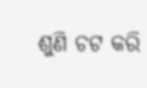ଶୁଣି ଚଟ କରି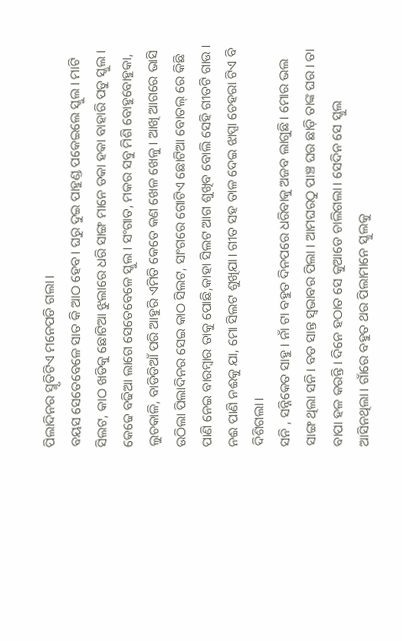ପିଲାଦିନର ସ୍ମୃତିଟିଏ ମନେପଡି ଗଲା।
ବୟସ ସେତେବେଳେ ସାତ କି ଆଠ ହେବ। ଘରୁ ଦୁଇ ପାହୁଣ୍ଡ ପକେଇଲେ ସ୍କୁଲ। ମାଟି ସିଲଟ, କାଠ ଖଡିକୁ ଛୋଟିଆ ଝୁଲାରେ ଧରି ସାଙ୍ଗ ମାନେ ଡକା ହକା ବାହାରି ପଡୁ ସ୍କୁଲ। କେଢେ ବଢିଆ ଲାଗେ ସେତେବେଳେ ସ୍କୁଲ। ସଂଗାତ, ମକର ସବୁ ମିଶି ବୋହୁବୋହୁକା, ଲୁଚକାଳି, ବାଡିଡିଆଁ ପରି ଆହୁରି ଏମିତି କେତେ କଣ ଖେଳ ଖେଳୁ। ଆଖି ଆଗରେ ଭାସି ଉଠିଲା ପିଲାଦିନର ସେଇ କାଠ ସିଲଟ, ସାଂଗରେ ଗୋଟିଏ ଛୋଟିଆ ବୋତଲ୍ ରେ କିଛି ପାଣି ନେଇ ବାରମ୍ବାର ତାକୁ ପୋଛି,କାହା ସିଲଟ ଆଗ ଶୁଖିବ ବୋଲି ସେହି ଗୀତଟି ଗାଉ । ନଈ ପାଣି ନଈକୁ ଯା, ମୋ ସିଲଟ ଶୁଖିଯା। ଗୀତ ସହ ତାଳ ଦେଇ ଝାପ୍ସା ଚେହରା ଟିଏ ବି ଦିଶିଗଲା।
ସନି , ସନ୍ନିକେତ ସାହୁ। ନାଁ ଟା ବହୁତ ଦିନପରେ ଧରିବାକୁ ଅଜବ ଲାଗୁଛି। ମୋର ଭଲ ସାଙ୍ଗ ଥିଲା ସନି। ବଡ ସାନ୍ତ ସ୍ଵଭାବର ପିଲା । ଆମଘରଠୁ ପାଞ୍ଚ ଘର ଛାଡ଼ି ତାଙ୍କ ଘର। ତା ବାପା ହଳ କରନ୍ତି। ଦିନେ ହଠାତ ସେ କୁଆଡେ ଚାଲିଗଲା। ସେଦିନ ସେ ସ୍କୁଲ ଆସିନଥିଲା। ଗାଁରେ ବହୁତ ଥର ପିଲାମାନେ ସ୍କୁଲକୁ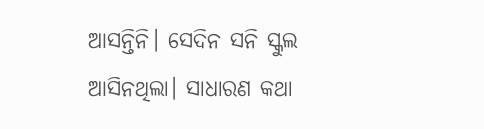ଆସନ୍ତିନି। ସେଦିନ ସନି ସ୍କୁଲ ଆସିନଥିଲା। ସାଧାରଣ କଥା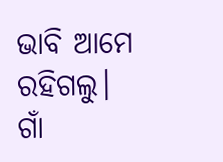ଭାବି ଆମେ ରହିଗଲୁ।
ଗାଁ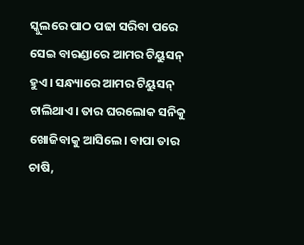ସ୍କୁଲରେ ପାଠ ପଢା ସରିବା ପରେ ସେଇ ବାରଣ୍ଡାରେ ଆମର ଟିୟୁସନ୍ ହୁଏ। ସନ୍ଧ୍ୟାରେ ଆମର ଟିୟୁସନ୍ ଚାଲିଥାଏ। ତାର ଘରଲୋକ ସନିକୁ ଖୋଜିବାକୁ ଆସିଲେ। ବାପା ତାର ଚାଷି,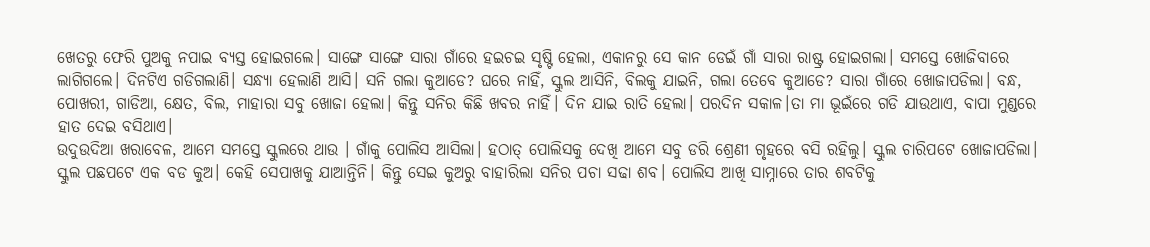ଖେତରୁ ଫେରି ପୁଅକୁ ନପାଇ ବ୍ୟସ୍ତ ହୋଇଗଲେ। ସାଙ୍ଗେ ସାଙ୍ଗେ ସାରା ଗାଁରେ ହଇଚଇ ସୃଷ୍ଟି ହେଲା, ଏକାନରୁ ସେ କାନ ଡେଇଁ ଗାଁ ସାରା ରାଷ୍ଟ୍ର ହୋଇଗଲା। ସମସ୍ତେ ଖୋଜିବାରେ ଲାଗିଗଲେ। ଦିନଟିଏ ଗଡିଗଲାଣି। ସନ୍ଧ୍ୟା ହେଲାଣି ଆସି। ସନି ଗଲା କୁଆଡେ? ଘରେ ନାହିଁ, ସ୍କୁଲ ଆସିନି, ବିଲକୁ ଯାଇନି, ଗଲା ତେବେ କୁଆଡେ? ସାରା ଗାଁରେ ଖୋଜାପଡିଲା। ବନ୍ଧ, ପୋଖରୀ, ଗାଡିଆ, କ୍ଷେତ, ବିଲ, ମାହାରା ସବୁ ଖୋଜା ହେଲା। କିନ୍ତୁ ସନିର କିଛି ଖବର ନାହିଁ। ଦିନ ଯାଇ ରାତି ହେଲା। ପରଦିନ ସକାଳ।ତା ମା ଭୂଇଁରେ ଗଡି ଯାଉଥାଏ, ବାପା ମୁଣ୍ଡରେ ହାତ ଦେଇ ବସିଥାଏ।
ଉଦୁଉଦିଆ ଖରାବେଳ, ଆମେ ସମସ୍ତେ ସ୍କୁଲରେ ଥାଉ । ଗାଁକୁ ପୋଲିସ ଆସିଲା। ହଠାତ୍ ପୋଲିସକୁ ଦେଖି ଆମେ ସବୁ ଡରି ଶ୍ରେଣୀ ଗୃହରେ ବସି ରହିଲୁ। ସ୍କୁଲ ଚାରିପଟେ ଖୋଜାପଡିଲା। ସ୍କୁଲ ପଛପଟେ ଏକ ବଡ କୁଅ। କେହି ସେପାଖକୁ ଯାଆନ୍ତିନି। କିନ୍ତୁ ସେଇ କୁଅରୁ ବାହାରିଲା ସନିର ପଚା ସଢା ଶବ। ପୋଲିସ ଆଖି ସାମ୍ନାରେ ତାର ଶବଟିକୁ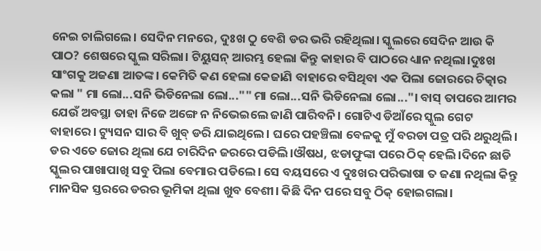ନେଇ ଚାଲିଗଲେ। ସେଦିନ ମନରେ, ଦୁଃଖ ଠୁ ବେଶି ଡର ଭରି ରହିଥିଲା। ସ୍କୁଲରେ ସେଦିନ ଆଉ କି ପାଠ? ଶେଷରେ ସ୍କୁଲ ସରିଲା। ଟିୟୁସନ୍ ଆରମ୍ଭ ହେଲା କିନ୍ତୁ କାହାର ବି ପାଠରେ ଧ୍ୟାନ ନଥିଲା।ଦୁଃଖ ସାଂଗକୁ ଅଜଣା ଆତଙ୍କ। କେମିତି କଣ ହେଲା କେଜାଣି ବାହାରେ ବସିଥିବା ଏକ ପିଲା ଜୋରରେ ଚିତ୍କାର କଲା " ମା ଲୋ...ସନି ଭିଡିନେଲା ଲୋ..."" ମା ଲୋ...ସନି ଭିଡିନେଲା ଲୋ..."। ବାସ୍ ତାପରେ ଆମର ଯେଉଁ ଅବସ୍ଥା ତାହା ନିଜେ ଅଙ୍ଗେ ନ ନିଭେଇଲେ ଜାଣି ପାରିବନି। ଗୋଟିଏ ଡିଆଁରେ ସ୍କୁଲ ଗେଟ ବାହାରେ। ଟ୍ୟୁସନ ସାର ବି ଖୁବ୍ ଡରି ଯାଇଥିଲେ। ଘରେ ପହଞ୍ଚିଲା ବେଳକୁ ମୁଁ ବରଡା ପତ୍ର ପରି ଥରୁଥିଲି। ଡର ଏତେ ଜୋର ଥିଲା ଯେ ଚାରିଦିନ ଜରରେ ପଡିଲି।ଔଷଧ, ଝଡାଫୁଙ୍କା ପରେ ଠିକ୍ ହେଲି।ଦିନେ ଛାଡି ସ୍କୁଲର ପାଖାପାଖି ସବୁ ପିଲା ବେମାର ପଡିଲେ। ସେ ବୟସରେ ଏ ଦୁଃଖର ପରିଭାଷା ତ ଜଣା ନଥିଲା କିନ୍ତୁ ମାନସିକ ସ୍ତରରେ ଡରର ଭୂମିକା ଥିଲା ଖୁବ ବେଶୀ। କିଛି ଦିନ ପରେ ସବୁ ଠିକ୍ ହୋଇଗଲା।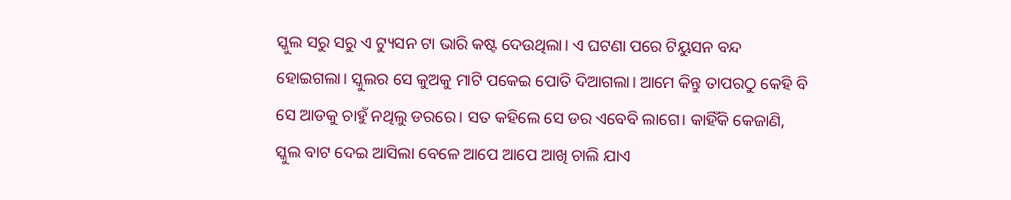ସ୍କୁଲ ସରୁ ସରୁ ଏ ଟ୍ୟୁସନ ଟା ଭାରି କଷ୍ଟ ଦେଉଥିଲା। ଏ ଘଟଣା ପରେ ଟିୟୁସନ ବନ୍ଦ ହୋଇଗଲା। ସ୍କୁଲର ସେ କୁଅକୁ ମାଟି ପକେଇ ପୋତି ଦିଆଗଲା। ଆମେ କିନ୍ତୁ ତାପରଠୁ କେହି ବି ସେ ଆଡକୁ ଚାହୁଁ ନଥିଲୁ ଡରରେ। ସତ କହିଲେ ସେ ଡର ଏବେବି ଲାଗେ। କାହିଁକି କେଜାଣି, ସ୍କୁଲ ବାଟ ଦେଇ ଆସିଲା ବେଳେ ଆପେ ଆପେ ଆଖି ଚାଲି ଯାଏ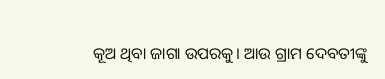କୂଅ ଥିବା ଜାଗା ଉପରକୁ। ଆଉ ଗ୍ରାମ ଦେବତୀଙ୍କୁ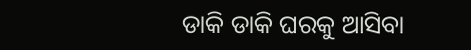ଡାକି ଡାକି ଘରକୁ ଆସିବା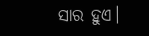ସାର ହୁଏ।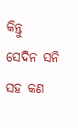କିନ୍ତୁ
ସେଦିନ ସନି ସହ କଣ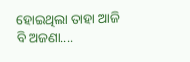ହୋଇଥିଲା ତାହା ଆଜି ବି ଅଜଣା....